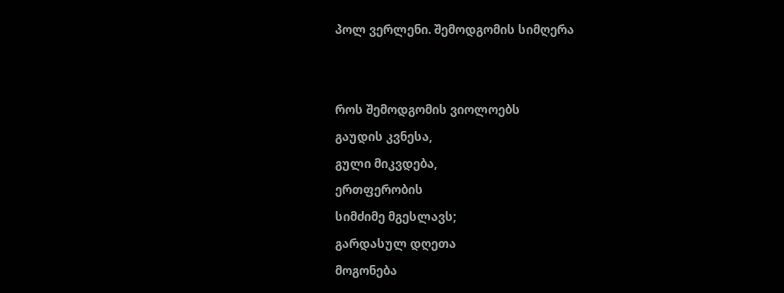პოლ ვერლენი. შემოდგომის სიმღერა


როს შემოდგომის ვიოლოებს
გაუდის კვნესა,
გული მიკვდება,
ერთფერობის
სიმძიმე მგესლავს;
გარდასულ დღეთა
მოგონება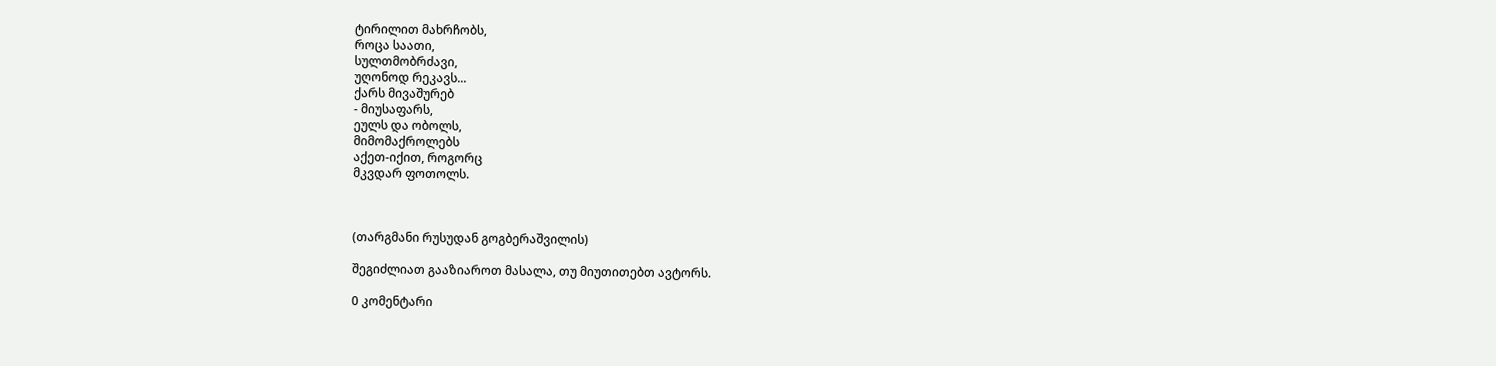ტირილით მახრჩობს,
როცა საათი,
სულთმობრძავი,
უღონოდ რეკავს...
ქარს მივაშურებ
- მიუსაფარს,
ეულს და ობოლს,
მიმომაქროლებს
აქეთ-იქით, როგორც
მკვდარ ფოთოლს.



(თარგმანი რუსუდან გოგბერაშვილის)

შეგიძლიათ გააზიაროთ მასალა, თუ მიუთითებთ ავტორს.

0 კომენტარი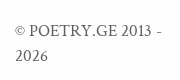© POETRY.GE 2013 - 2026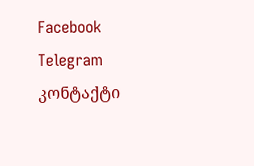Facebook Telegram კონტაქტი